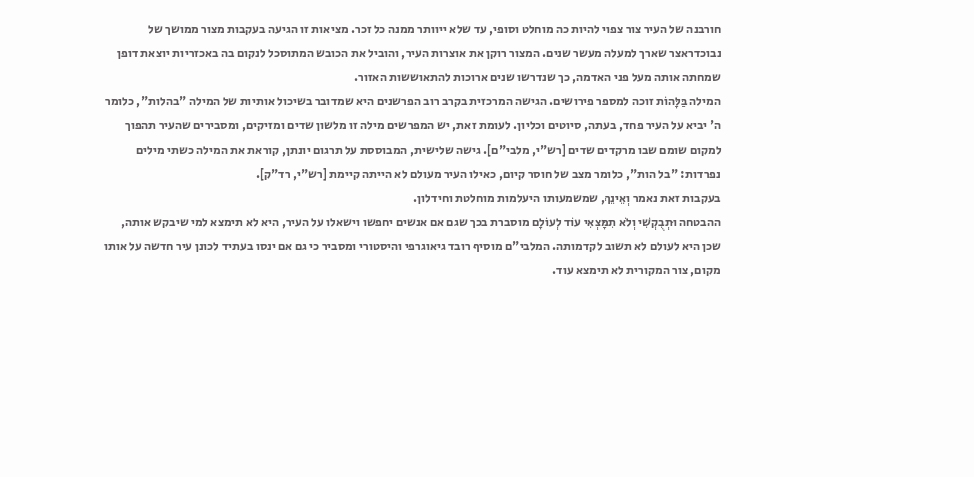חורבנה של העיר צור צפוי להיות כה מוחלט וסופי, עד שלא ייוותר ממנה כל זכר. מציאות זו הגיעה בעקבות מצור ממושך של נבוכדראצר שארך למעלה מעשר שנים. המצור רוקן את אוצרות העיר, והוביל את הכובש המתוסכל לנקום בה באכזריות יוצאת דופן שמחתה אותה מעל פני האדמה, כך שנדרשו שנים ארוכות להתאוששות האזור.
המילה בַּלָּהוֹת זוכה למספר פירושים. הגישה המרכזית בקרב רוב הפרשנים היא שמדובר בשיכול אותיות של המילה "בהלות", כלומר ה' יביא על העיר פחד, בעתה, סיוטים וכליון. לעומת זאת, יש המפרשים מילה זו מלשון שדים ומזיקים, ומסבירים שהעיר תהפוך למקום שומם שבו מרקדים שדים [רש"י, מלבי"ם]. גישה שלישית, המבוססת על תרגום יונתן, קוראת את המילה כשתי מילים נפרדות: "בל הות", כלומר מצב של חוסר קיום, כאילו העיר מעולם לא הייתה קיימת [רש"י, רד"ק].
בעקבות זאת נאמר וְאֵינֵךְ, שמשמעותו היעלמות מוחלטת וחידלון.
ההבטחה וּתְבֻקְשִׁי וְלֹא תִמָּצְאִי עוֹד לְעוֹלָם מוסברת בכך שגם אם אנשים יחפשו וישאלו על העיר, היא לא תימצא למי שיבקש אותה, שכן היא לעולם לא תשוב לקדמותה. המלבי"ם מוסיף רובד גיאוגרפי והיסטורי ומסביר כי גם אם ינסו בעתיד לכונן עיר חדשה על אותו מקום, צור המקורית לא תימצא עוד.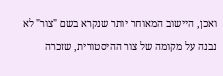ואכן, היישוב המאוחר יותר שנקרא בשם "צור" לא נבנה על מקומה של צור ההיסטורית, שזכרה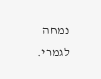נמחה לגמרי.